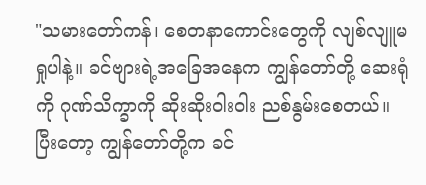"သမားတော်ကန်၊ စေတနာကောင်းတွေကို လျစ်လျူမရှုပါနဲ့။ ခင်ဗျားရဲ့အခြေအနေက ကျွန်တော်တို့ ဆေးရုံကို ဂုဏ်သိက္ခာကို ဆိုးဆိုးဝါးဝါး ညစ်နွမ်းစေတယ်။ ပြီးတော့ ကျွန်တော်တို့က ခင်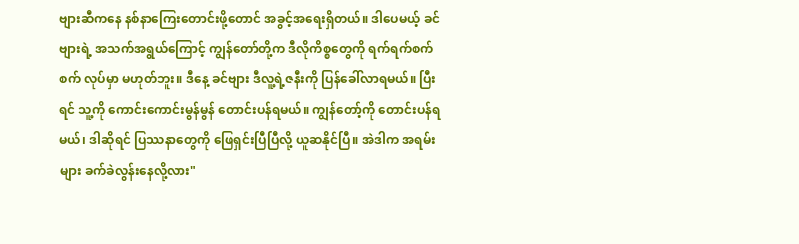ဗျားဆီကနေ နစ်နာကြေးတောင်းဖို့တောင် အခွင့်အရေးရှိတယ်။ ဒါပေမယ့် ခင်ဗျားရဲ့ အသက်အရွယ်ကြောင့် ကျွန်တော်တို့က ဒီလိုကိစ္စတွေကို ရက်ရက်စက်စက် လုပ်မှာ မဟုတ်ဘူး။ ဒီနေ့ ခင်ဗျား ဒီလူ့ရဲ့ဇနီးကို ပြန်ခေါ်လာရမယ်။ ပြီးရင် သူ့ကို ကောင်းကောင်းမွန်မွန် တောင်းပန်ရမယ်။ ကျွန်တော့်ကို တောင်းပန်ရမယ်၊ ဒါဆိုရင် ပြဿနာတွေကို ဖြေရှင်းပြီပြီလို့ ယူဆနိုင်ပြီ။ အဲဒါက အရမ်းများ ခက်ခဲလွန်းနေလို့လား"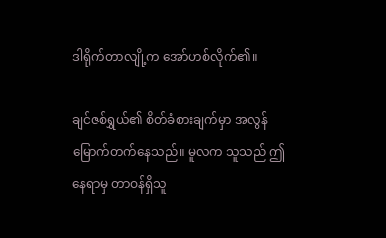ဒါရိုက်တာလျို့က အော်ဟစ်လိုက်၏။

ချင်ဇစ်ရွှယ်၏ စိတ်ခံစားချက်မှာ အလွန်မြောက်တက်နေသည်။ မူလက သူသည် ဤနေရာမှ တာဝန်ရှိသူ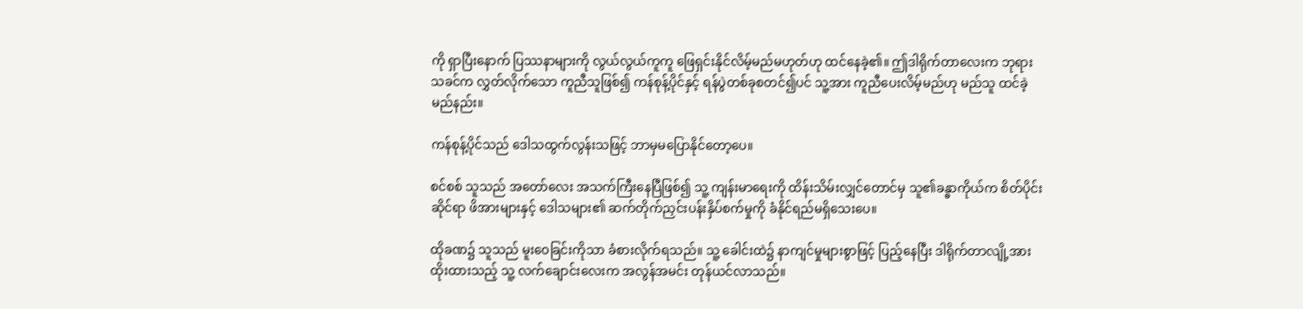ကို ရှာပြီးနောက် ပြဿနာများကို လွယ်လွယ်ကူကူ ဖြေရှင်းနိုင်လိမ့်မည်မဟုတ်ဟု ထင်နေခဲ့၏။ ဤဒါရိုက်တာလေးက ဘုရားသခင်က လွှတ်လိုက်သော ကူညီသူဖြစ်၍ ကန်စုန့်ပိုင်နှင့် ရန်ပွဲတစ်ခုစတင်၍ပင် သူ့အား ကူညီပေးလိမ့်မည်ဟု မည်သူ ထင်ခဲ့မည်နည်း။

ကန်စုန့်ပိုင်သည် ဒေါသထွက်လွန်းသဖြင့် ဘာမှမပြောနိုင်တော့ပေ။

စင်စစ် သူသည် အတော်လေး အသက်ကြီးနေပြီဖြစ်၍ သူ့ ကျန်းမာရေးကို ထိန်းသိမ်းလျှင်တောင်မှ သူ၏ခန္ဓာကိုယ်က စိတ်ပိုင်းဆိုင်ရာ ဖိအားများနှင့် ဒေါသများ၏ ဆက်တိုက်ညှင်းပန်းနှိပ်စက်မှုကို ခံနိုင်ရည်မရှိသေးပေ။

ထိုခဏ၌ သူသည် မူးဝေခြင်းကိုသာ ခံစားလိုက်ရသည်။ သူ့ ခေါင်းထဲ၌ နာကျင်မှုများစွာဖြင့် ပြည့်နေပြီး ဒါရိုက်တာလျို့အား ထိုးထားသည့် သူ့ လက်ချောင်းလေးက အလွန်အမင်း တုန်ယင်လာသည်။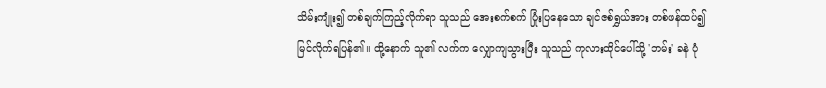သိမ်းကျုံး၍ တစ်ချက်ကြည့်လိုက်ရာ သူသည် အေးစက်စက် ပြုံးပြနေသော ချင်ဇစ်ရွှယ်အား တစ်ဖန်ထပ်၍ မြင်လိုက်ရပြန်၏။ ထို့နောက် သူ၏ လက်က လျှောကျသွားပြီး သူသည် ကုလားထိုင်ပေါ်သို့ 'ဘမ်း' ခနဲ ပုံ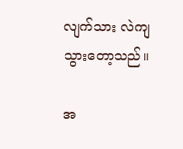လျက်သား လဲကျသွားတော့သည်။

အ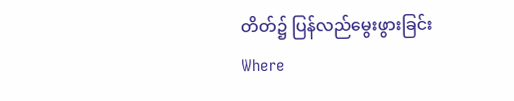တိတ်၌ ပြန်လည်မွေးဖွားခြင်းWhere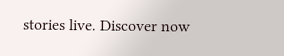stories live. Discover now